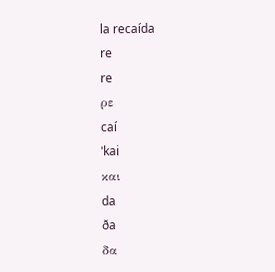la recaída
re
re
ρε
caí
ˈkai
και
da
ða
δα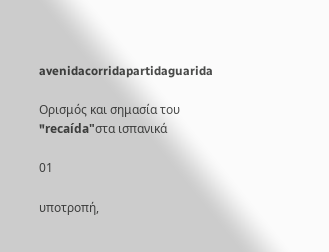avenidacorridapartidaguarida

Ορισμός και σημασία του "recaída"στα ισπανικά

01

υποτροπή,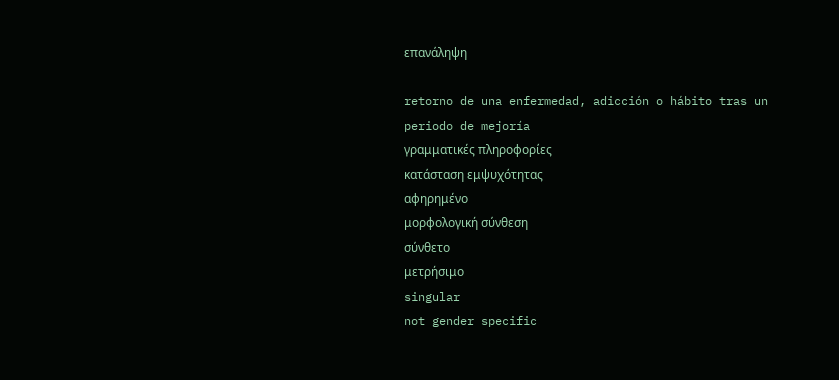επανάληψη

retorno de una enfermedad, adicción o hábito tras un periodo de mejoría
γραμματικές πληροφορίες
κατάσταση εμψυχότητας
αφηρημένο
μορφολογική σύνθεση
σύνθετο
μετρήσιμο
singular
not gender specific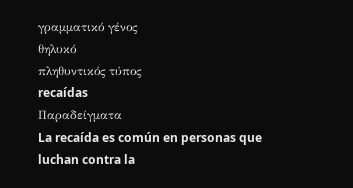γραμματικό γένος
θηλυκό
πληθυντικός τύπος
recaídas
Παραδείγματα
La recaída es común en personas que luchan contra la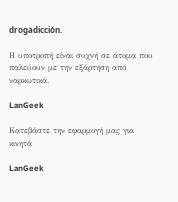drogadicción.

Η υποτροπή είναι συχνή σε άτομα που παλεύουν με την εξάρτηση από ναρκωτικά.

LanGeek

Κατεβάστε την εφαρμογή μας για κινητά

LanGeek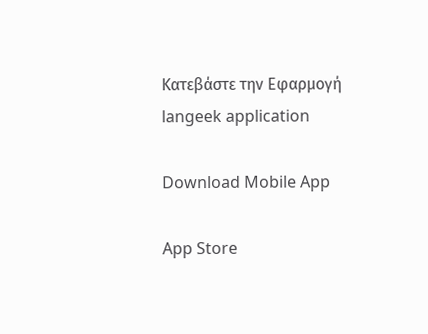Κατεβάστε την Εφαρμογή
langeek application

Download Mobile App

App Store